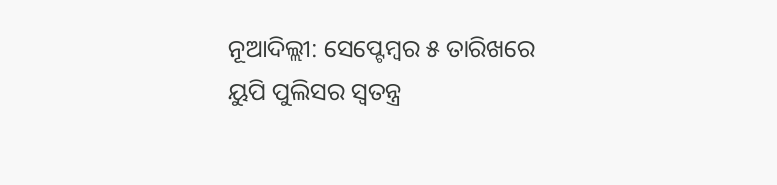ନୂଆଦିଲ୍ଲୀ: ସେପ୍ଟେମ୍ବର ୫ ତାରିଖରେ ୟୁପି ପୁଲିସର ସ୍ୱତନ୍ତ୍ର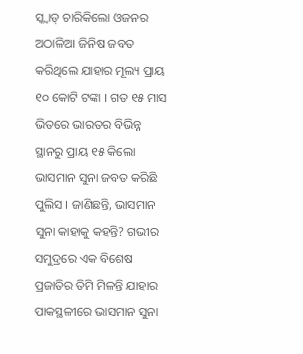ସ୍କ୍ୱାଡ୍ ଚାରିକିଲୋ ଓଜନର ଅଠାଳିଆ ଜିନିଷ ଜବତ କରିଥିଲେ ଯାହାର ମୂଲ୍ୟ ପ୍ରାୟ ୧୦ କୋଟି ଟଙ୍କା । ଗତ ୧୫ ମାସ ଭିତରେ ଭାରତର ବିଭିନ୍ନ ସ୍ଥାନରୁ ପ୍ରାୟ ୧୫ କିଲୋ ଭାସମାନ ସୁନା ଜବତ କରିଛି ପୁଲିସ । ଜାଣିଛନ୍ତି, ଭାସମାନ ସୁନା କାହାକୁ କହନ୍ତି? ଗଭୀର ସମୁଦ୍ରରେ ଏକ ବିଶେଷ ପ୍ରଜାତିର ତିମି ମିଳନ୍ତି ଯାହାର ପାକସ୍ଥଳୀରେ ଭାସମାନ ସୁନା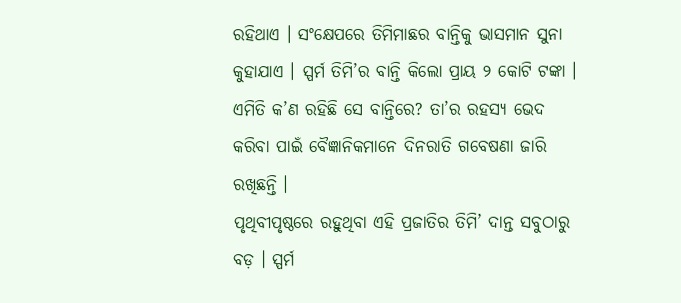ରହିଥାଏ । ସଂକ୍ଷେପରେ ତିମିମାଛର ବାନ୍ତିକୁ ଭାସମାନ ସୁନା କୁହାଯାଏ । ସ୍ପର୍ମ ତିମି’ର ବାନ୍ତି କିଲୋ ପ୍ରାୟ ୨ କୋଟି ଟଙ୍କା । ଏମିତି କ’ଣ ରହିଛି ସେ ବାନ୍ତିରେ? ତା’ର ରହସ୍ୟ ଭେଦ କରିବା ପାଇଁ ବୈଜ୍ଞାନିକମାନେ ଦିନରାତି ଗବେଷଣା ଜାରି ରଖିଛନ୍ତି ।
ପୃଥିବୀପୃଷ୍ଠରେ ରହୁଥିବା ଏହି ପ୍ରଜାତିର ତିମି’ ଦାନ୍ତ ସବୁଠାରୁ ବଡ଼ । ସ୍ପର୍ମ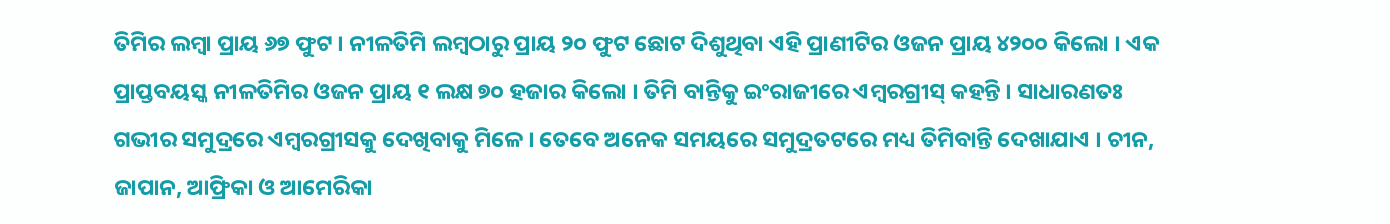ତିମିର ଲମ୍ବା ପ୍ରାୟ ୬୭ ଫୁଟ । ନୀଳତିମି ଲମ୍ବଠାରୁ ପ୍ରାୟ ୨୦ ଫୁଟ ଛୋଟ ଦିଶୁଥିବା ଏହି ପ୍ରାଣୀଟିର ଓଜନ ପ୍ରାୟ ୪୨୦୦ କିଲୋ । ଏକ ପ୍ରାପ୍ତବୟସ୍କ ନୀଳତିମିର ଓଜନ ପ୍ରାୟ ୧ ଲକ୍ଷ ୭୦ ହଜାର କିଲୋ । ତିମି ବାନ୍ତିକୁ ଇଂରାଜୀରେ ଏମ୍ବରଗ୍ରୀସ୍ କହନ୍ତି । ସାଧାରଣତଃ ଗଭୀର ସମୁଦ୍ରରେ ଏମ୍ବରଗ୍ରୀସକୁ ଦେଖିବାକୁ ମିଳେ । ତେବେ ଅନେକ ସମୟରେ ସମୁଦ୍ରତଟରେ ମଧ୍ୟ ତିମିବାନ୍ତି ଦେଖାଯାଏ । ଚୀନ, ଜାପାନ, ଆଫ୍ରିକା ଓ ଆମେରିକା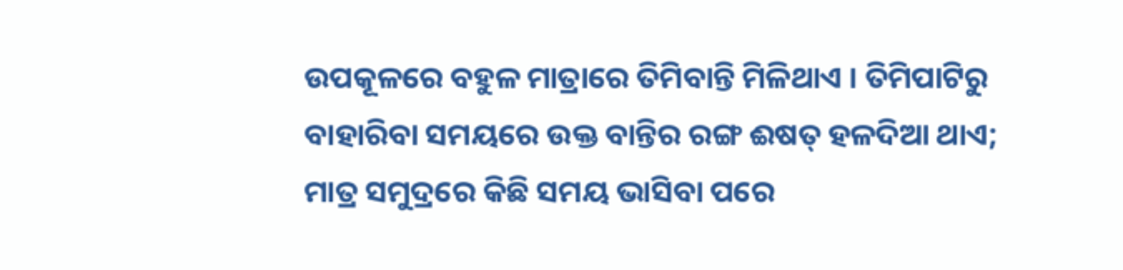ଉପକୂଳରେ ବହୁଳ ମାତ୍ରାରେ ତିମିବାନ୍ତି ମିଳିଥାଏ । ତିମିପାଟିରୁ ବାହାରିବା ସମୟରେ ଉକ୍ତ ବାନ୍ତିର ରଙ୍ଗ ଈଷତ୍ ହଳଦିଆ ଥାଏ; ମାତ୍ର ସମୁଦ୍ରରେ କିଛି ସମୟ ଭାସିବା ପରେ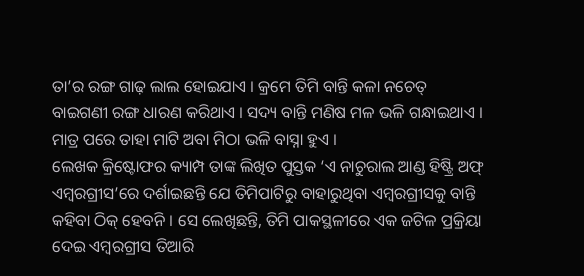ତା’ର ରଙ୍ଗ ଗାଢ଼ ଲାଲ ହୋଇଯାଏ । କ୍ରମେ ତିମି ବାନ୍ତି କଳା ନଚେତ୍ ବାଇଗଣୀ ରଙ୍ଗ ଧାରଣ କରିଥାଏ । ସଦ୍ୟ ବାନ୍ତି ମଣିଷ ମଳ ଭଳି ଗନ୍ଧାଇଥାଏ । ମାତ୍ର ପରେ ତାହା ମାଟି ଅବା ମିଠା ଭଳି ବାସ୍ନା ହୁଏ ।
ଲେଖକ କ୍ରିଷ୍ଟୋଫର କ୍ୟାମ୍ପ ତାଙ୍କ ଲିଖିତ ପୁସ୍ତକ ‘ଏ ନାଚୁରାଲ ଆଣ୍ଡ ହିଷ୍ଟ୍ରି ଅଫ୍ ଏମ୍ବରଗ୍ରୀସ’ରେ ଦର୍ଶାଇଛନ୍ତି ଯେ ତିମିପାଟିରୁ ବାହାରୁଥିବା ଏମ୍ବରଗ୍ରୀସକୁ ବାନ୍ତି କହିବା ଠିକ୍ ହେବନି । ସେ ଲେଖିଛନ୍ତି, ତିମି ପାକସ୍ଥଳୀରେ ଏକ ଜଟିଳ ପ୍ରକ୍ରିୟା ଦେଇ ଏମ୍ବରଗ୍ରୀସ ତିଆରି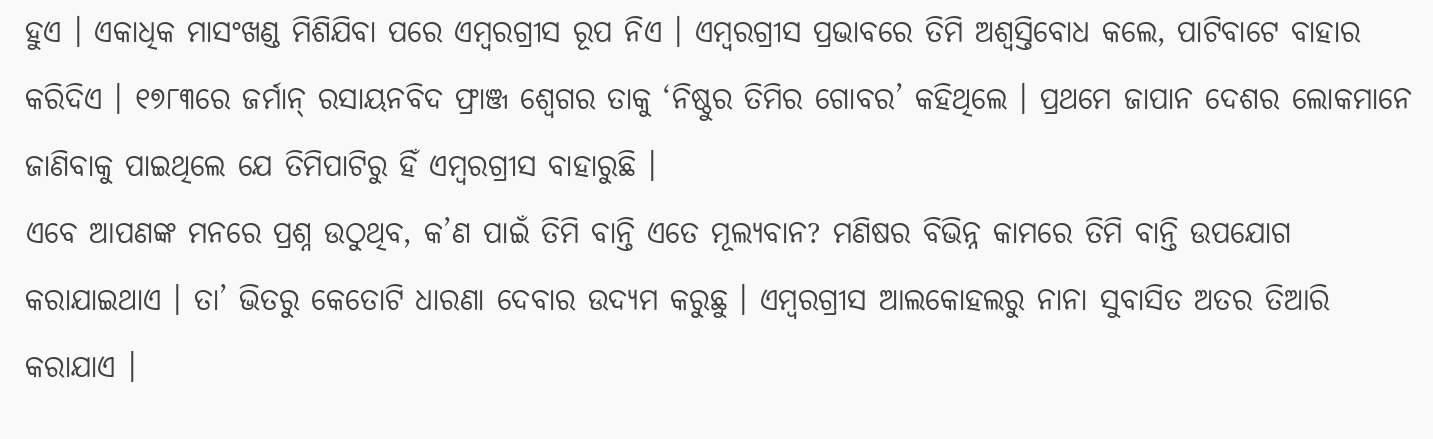ହୁଏ । ଏକାଧିକ ମାସଂଖଣ୍ଡ ମିଶିଯିବା ପରେ ଏମ୍ବରଗ୍ରୀସ ରୂପ ନିଏ । ଏମ୍ବରଗ୍ରୀସ ପ୍ରଭାବରେ ତିମି ଅଶ୍ୱସ୍ତିବୋଧ କଲେ, ପାଟିବାଟେ ବାହାର କରିଦିଏ । ୧୭୮୩ରେ ଜର୍ମାନ୍ ରସାୟନବିଦ ଫ୍ରାଞ୍ଜ ଶ୍ୱେଗର ତାକୁ ‘ନିଷ୍ଠୁର ତିମିର ଗୋବର’ କହିଥିଲେ । ପ୍ରଥମେ ଜାପାନ ଦେଶର ଲୋକମାନେ ଜାଣିବାକୁ ପାଇଥିଲେ ଯେ ତିମିପାଟିରୁ ହିଁ ଏମ୍ବରଗ୍ରୀସ ବାହାରୁଛି ।
ଏବେ ଆପଣଙ୍କ ମନରେ ପ୍ରଶ୍ନ ଉଠୁଥିବ, କ’ଣ ପାଇଁ ତିମି ବାନ୍ତି ଏତେ ମୂଲ୍ୟବାନ? ମଣିଷର ବିଭିନ୍ନ କାମରେ ତିମି ବାନ୍ତି ଉପଯୋଗ କରାଯାଇଥାଏ । ତା’ ଭିତରୁ କେତୋଟି ଧାରଣା ଦେବାର ଉଦ୍ୟମ କରୁଛୁ । ଏମ୍ବରଗ୍ରୀସ ଆଲକୋହଲରୁ ନାନା ସୁବାସିତ ଅତର ତିଆରି କରାଯାଏ ।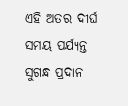ଏହି ଅତର ଦୀର୍ଘ ସମୟ ପର୍ଯ୍ୟନ୍ତ ସୁଗନ୍ଧ ପ୍ରଦାନ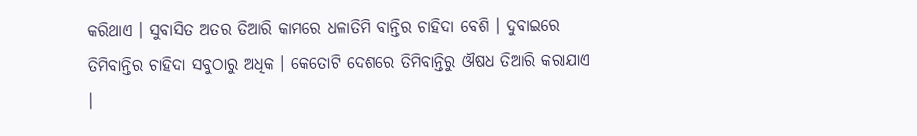କରିଥାଏ । ସୁବାସିତ ଅତର ତିଆରି କାମରେ ଧଳାତିମି ବାନ୍ତିର ଚାହିଦା ବେଶି । ଦୁବାଇରେ ତିମିବାନ୍ତିର ଚାହିଦା ସବୁଠାରୁ ଅଧିକ । କେତୋଟି ଦେଶରେ ତିମିବାନ୍ତିରୁ ଔଷଧ ତିଆରି କରାଯାଏ ।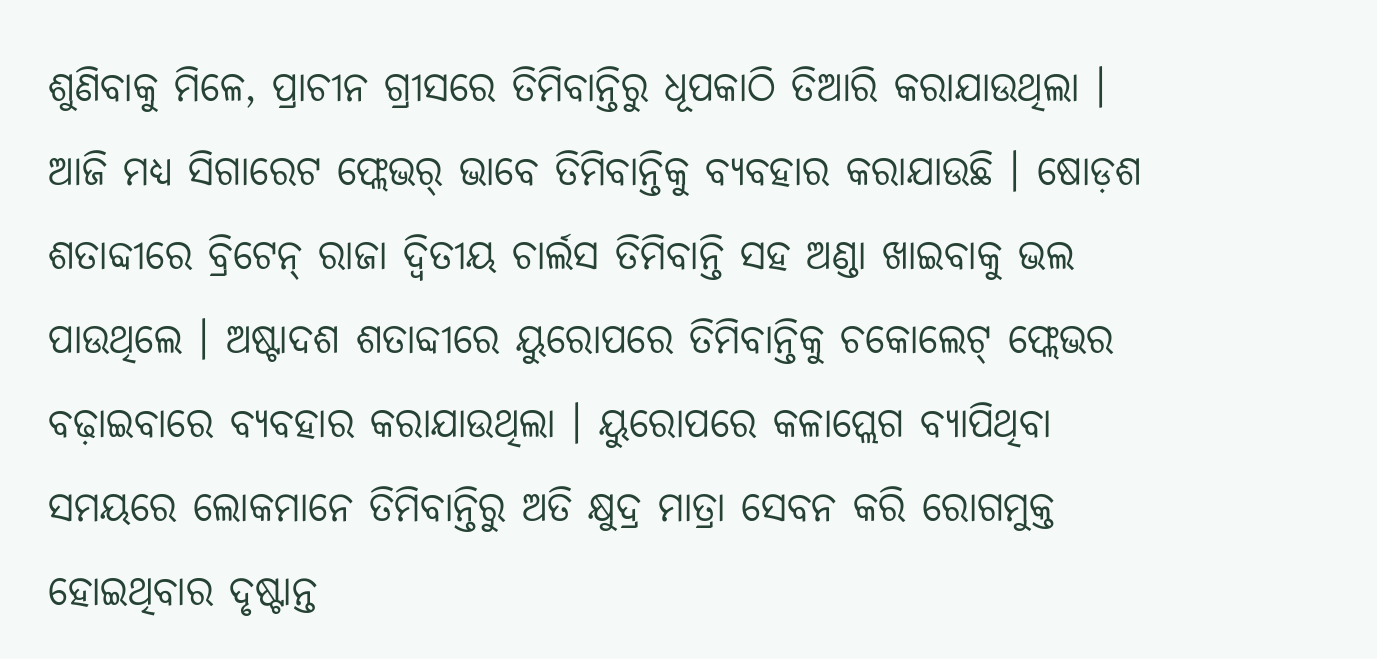ଶୁଣିବାକୁ ମିଳେ, ପ୍ରାଚୀନ ଗ୍ରୀସରେ ତିମିବାନ୍ତିରୁ ଧୂପକାଠି ତିଆରି କରାଯାଉଥିଲା ।
ଆଜି ମଧ୍ୟ ସିଗାରେଟ ଫ୍ଲେଭର୍ ଭାବେ ତିମିବାନ୍ତିକୁ ବ୍ୟବହାର କରାଯାଉଛି । ଷୋଡ଼ଶ ଶତାବ୍ଦୀରେ ବ୍ରିଟେନ୍ ରାଜା ଦ୍ୱିତୀୟ ଚାର୍ଲସ ତିମିବାନ୍ତି ସହ ଅଣ୍ଡା ଖାଇବାକୁ ଭଲ ପାଉଥିଲେ । ଅଷ୍ଟାଦଶ ଶତାବ୍ଦୀରେ ୟୁରୋପରେ ତିମିବାନ୍ତିକୁ ଚକୋଲେଟ୍ ଫ୍ଲେଭର ବଢ଼ାଇବାରେ ବ୍ୟବହାର କରାଯାଉଥିଲା । ୟୁରୋପରେ କଳାପ୍ଲେଗ ବ୍ୟାପିଥିବା ସମୟରେ ଲୋକମାନେ ତିମିବାନ୍ତିରୁ ଅତି କ୍ଷୁଦ୍ର ମାତ୍ରା ସେବନ କରି ରୋଗମୁକ୍ତ ହୋଇଥିବାର ଦୃଷ୍ଟାନ୍ତ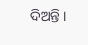ଦିଅନ୍ତି ।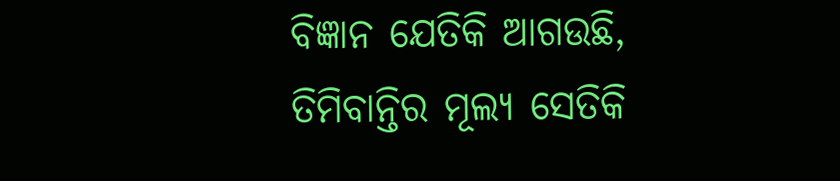ବିଜ୍ଞାନ ଯେତିକି ଆଗଉଛି, ତିମିବାନ୍ତିର ମୂଲ୍ୟ ସେତିକି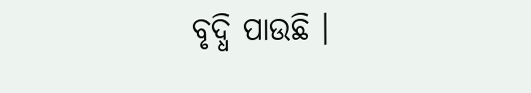ବୃଦ୍ଧି ପାଉଛି ।